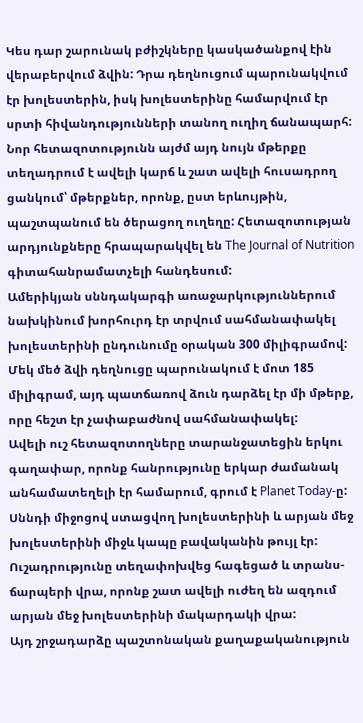Կես դար շարունակ բժիշկները կասկածանքով էին վերաբերվում ձվին: Դրա դեղնուցում պարունակվում էր խոլեստերին, իսկ խոլեստերինը համարվում էր սրտի հիվանդությունների տանող ուղիղ ճանապարհ: Նոր հետազոտությունն այժմ այդ նույն մթերքը տեղադրում է ավելի կարճ և շատ ավելի հուսադրող ցանկում՝ մթերքներ, որոնք, ըստ երևույթին, պաշտպանում են ծերացող ուղեղը: Հետազոտության արդյունքները հրապարակվել են The Journal of Nutrition գիտահանրամատչելի հանդեսում:
Ամերիկյան սննդակարգի առաջարկություններում նախկինում խորհուրդ էր տրվում սահմանափակել խոլեստերինի ընդունումը օրական 300 միլիգրամով: Մեկ մեծ ձվի դեղնուցը պարունակում է մոտ 185 միլիգրամ, այդ պատճառով ձուն դարձել էր մի մթերք, որը հեշտ էր չափաբաժնով սահմանափակել:
Ավելի ուշ հետազոտողները տարանջատեցին երկու գաղափար, որոնք հանրությունը երկար ժամանակ անհամատեղելի էր համարում, գրում է Planet Today-ը: Սննդի միջոցով ստացվող խոլեստերինի և արյան մեջ խոլեստերինի միջև կապը բավականին թույլ էր: Ուշադրությունը տեղափոխվեց հագեցած և տրանս-ճարպերի վրա, որոնք շատ ավելի ուժեղ են ազդում արյան մեջ խոլեստերինի մակարդակի վրա:
Այդ շրջադարձը պաշտոնական քաղաքականություն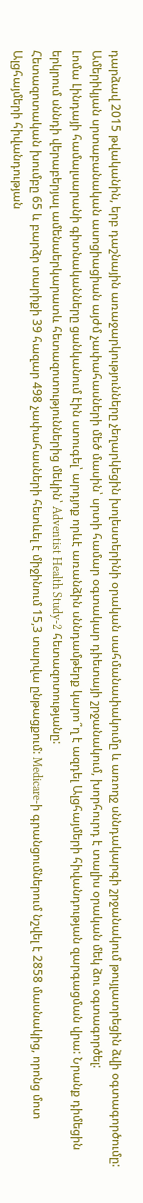դարձավ 2015 թվականին, երբ դաշնային առաջարկությունները չեղարկեցին խոլեստերինի օրական սահմանափակումը և առողջ սննդակարգի շրջանակում թույլատրեցին ձվի օգտագործումը: Ամերիկյան սրտաբանական ասոցիացիան այժմ չափահասների մեծ մասին՝ սրտի համար օգտակար դիետայի շրջանակում, խորհուրդ է տալիս օրական մեկ ձու օգտագործել:
Լոմա Լինդայի համալսարանի գիտնականները ցանկանում էին ստուգել՝ արդյոք որևէ առանձին սննդամթերք կարո՞ղ է ազդել Ալցհայմերի հիվանդության զարգացման վրա: Նրանք դիմեցին երկրում սննդի վերաբերյալ ամենաերկարատև հետազոտություններից մեկին՝ Adventist Health Study-2 հետազոտությանը:
Հետազոտական խումբը 65 և բարձր տարիքի 39 հազար 498 չափահասների հետևել է միջինում 15,3 տարվա ընթացքում: Medicare-ի գրանցումներում նշվել է 2858 մասնակից, որոնց մոտ Ալցհայմերի հիվանդության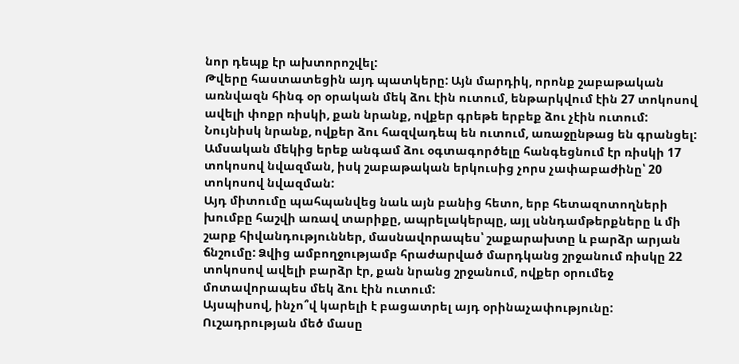նոր դեպք էր ախտորոշվել:
Թվերը հաստատեցին այդ պատկերը: Այն մարդիկ, որոնք շաբաթական առնվազն հինգ օր օրական մեկ ձու էին ուտում, ենթարկվում էին 27 տոկոսով ավելի փոքր ռիսկի, քան նրանք, ովքեր գրեթե երբեք ձու չէին ուտում: Նույնիսկ նրանք, ովքեր ձու հազվադեպ են ուտում, առաջընթաց են գրանցել: Ամսական մեկից երեք անգամ ձու օգտագործելը հանգեցնում էր ռիսկի 17 տոկոսով նվազման, իսկ շաբաթական երկուսից չորս չափաբաժինը՝ 20 տոկոսով նվազման:
Այդ միտումը պահպանվեց նաև այն բանից հետո, երբ հետազոտողների խումբը հաշվի առավ տարիքը, ապրելակերպը, այլ սննդամթերքները և մի շարք հիվանդություններ, մասնավորապես՝ շաքարախտը և բարձր արյան ճնշումը: Ձվից ամբողջությամբ հրաժարված մարդկանց շրջանում ռիսկը 22 տոկոսով ավելի բարձր էր, քան նրանց շրջանում, ովքեր օրումեջ մոտավորապես մեկ ձու էին ուտում:
Այսպիսով, ինչո՞վ կարելի է բացատրել այդ օրինաչափությունը: Ուշադրության մեծ մասը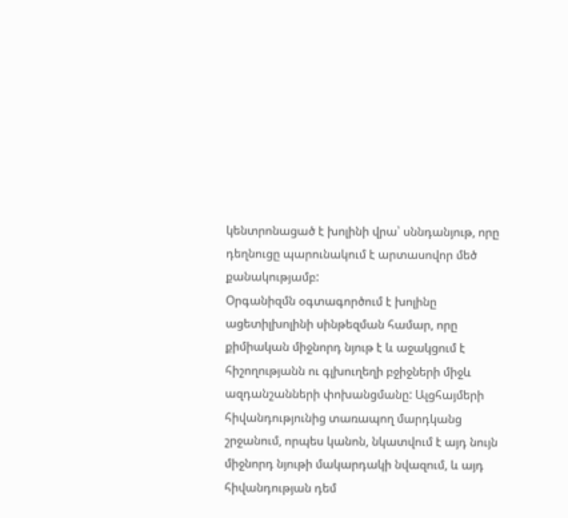կենտրոնացած է խոլինի վրա՝ սննդանյութ, որը դեղնուցը պարունակում է արտասովոր մեծ քանակությամբ:
Օրգանիզմն օգտագործում է խոլինը ացետիլխոլինի սինթեզման համար, որը քիմիական միջնորդ նյութ է և աջակցում է հիշողությանն ու գլխուղեղի բջիջների միջև ազդանշանների փոխանցմանը: Ալցհայմերի հիվանդությունից տառապող մարդկանց շրջանում, որպես կանոն, նկատվում է այդ նույն միջնորդ նյութի մակարդակի նվազում, և այդ հիվանդության դեմ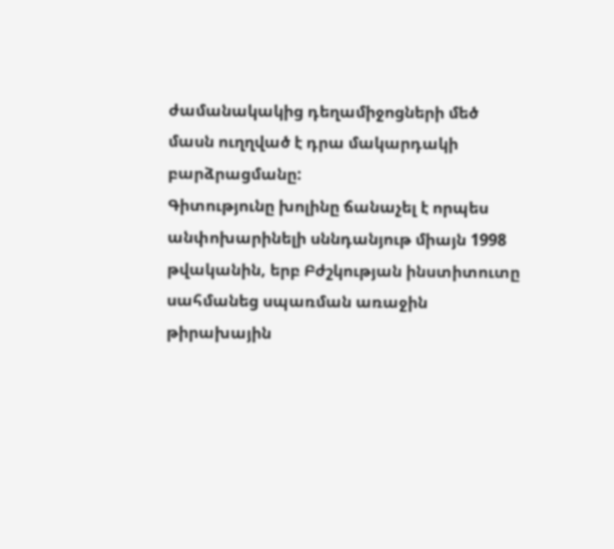ժամանակակից դեղամիջոցների մեծ մասն ուղղված է դրա մակարդակի բարձրացմանը:
Գիտությունը խոլինը ճանաչել է որպես անփոխարինելի սննդանյութ միայն 1998 թվականին, երբ Բժշկության ինստիտուտը սահմանեց սպառման առաջին թիրախային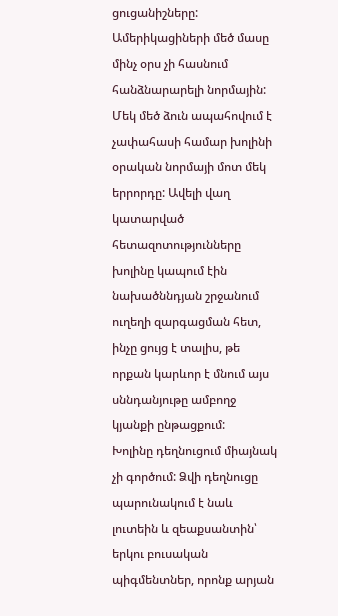ցուցանիշները: Ամերիկացիների մեծ մասը մինչ օրս չի հասնում հանձնարարելի նորմային:
Մեկ մեծ ձուն ապահովում է չափահասի համար խոլինի օրական նորմայի մոտ մեկ երրորդը: Ավելի վաղ կատարված հետազոտությունները խոլինը կապում էին նախածննդյան շրջանում ուղեղի զարգացման հետ, ինչը ցույց է տալիս, թե որքան կարևոր է մնում այս սննդանյութը ամբողջ կյանքի ընթացքում:
Խոլինը դեղնուցում միայնակ չի գործում: Ձվի դեղնուցը պարունակում է նաև լուտեին և զեաքսանտին՝ երկու բուսական պիգմենտներ, որոնք արյան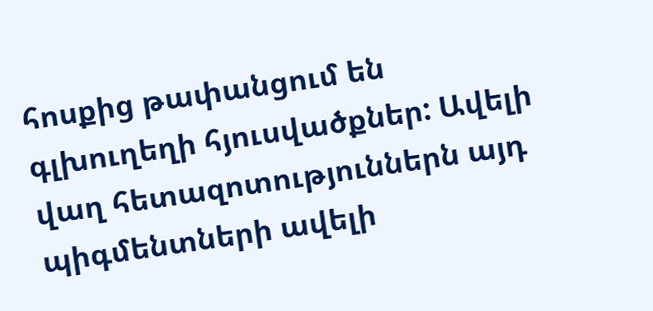հոսքից թափանցում են գլխուղեղի հյուսվածքներ: Ավելի վաղ հետազոտություններն այդ պիգմենտների ավելի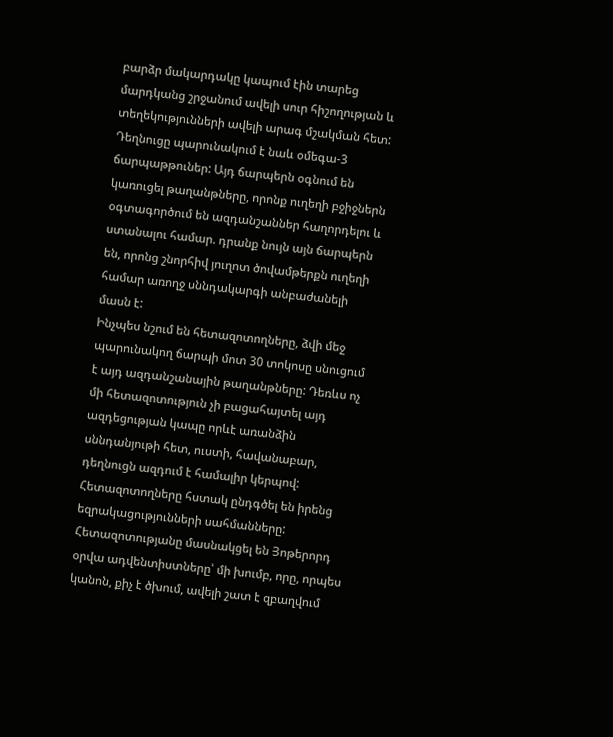բարձր մակարդակը կապում էին տարեց մարդկանց շրջանում ավելի սուր հիշողության և տեղեկությունների ավելի արագ մշակման հետ:
Դեղնուցը պարունակում է նաև օմեգա-3 ճարպաթթուներ: Այդ ճարպերն օգնում են կառուցել թաղանթները, որոնք ուղեղի բջիջներն օգտագործում են ազդանշաններ հաղորդելու և ստանալու համար. դրանք նույն այն ճարպերն են, որոնց շնորհիվ յուղոտ ծովամթերքն ուղեղի համար առողջ սննդակարգի անբաժանելի մասն է:
Ինչպես նշում են հետազոտողները, ձվի մեջ պարունակող ճարպի մոտ 30 տոկոսը սնուցում է այդ ազդանշանային թաղանթները: Դեռևս ոչ մի հետազոտություն չի բացահայտել այդ ազդեցության կապը որևէ առանձին սննդանյութի հետ, ուստի, հավանաբար, դեղնուցն ազդում է համալիր կերպով:
Հետազոտողները հստակ ընդգծել են իրենց եզրակացությունների սահմանները: Հետազոտությանը մասնակցել են Յոթերորդ օրվա ադվենտիստները՝ մի խումբ, որը, որպես կանոն, քիչ է ծխում, ավելի շատ է զբաղվում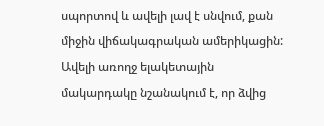սպորտով և ավելի լավ է սնվում, քան միջին վիճակագրական ամերիկացին:
Ավելի առողջ ելակետային մակարդակը նշանակում է, որ ձվից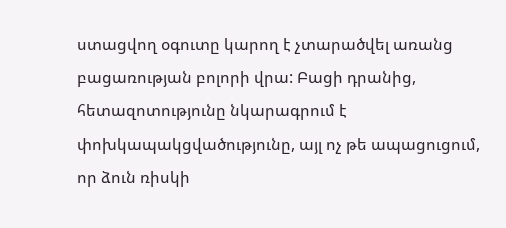ստացվող օգուտը կարող է չտարածվել առանց բացառության բոլորի վրա: Բացի դրանից, հետազոտությունը նկարագրում է փոխկապակցվածությունը, այլ ոչ թե ապացուցում, որ ձուն ռիսկի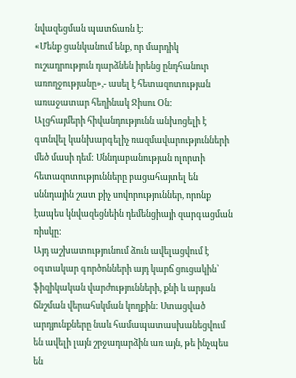նվազեցման պատճառն է:
«Մենք ցանկանում ենք, որ մարդիկ ուշադրություն դարձնեն իրենց ընդհանուր առողջությանը»,- ասել է հետազոտության առաջատար հեղինակ Ջիսու Օն:
Ալցհայմերի հիվանդությունն անխոցելի է գտնվել կանխարգելիչ ռազմավարությունների մեծ մասի դեմ: Սննդաբանության ոլորտի հետազոտությունները բացահայտել են սննդային շատ քիչ սովորություններ, որոնք էապես կնվազեցնեին դեմենցիայի զարգացման ռիսկը:
Այդ աշխատությունում ձուն ավելացվում է օգտակար գործոնների այդ կարճ ցուցակին՝ ֆիզիկական վարժությունների, քնի և արյան ճնշման վերահսկման կողքին: Ստացված արդյունքները նաև համապատասխանեցվում են ավելի լայն շրջադարձին առ այն, թե ինչպես են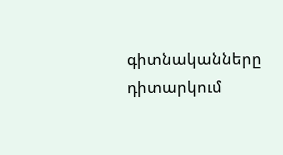գիտնականները դիտարկում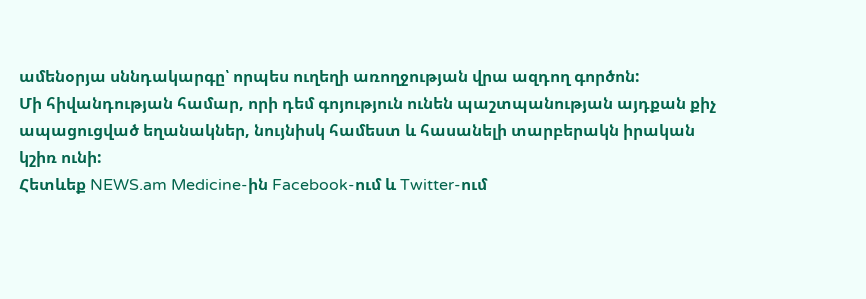ամենօրյա սննդակարգը՝ որպես ուղեղի առողջության վրա ազդող գործոն:
Մի հիվանդության համար, որի դեմ գոյություն ունեն պաշտպանության այդքան քիչ ապացուցված եղանակներ, նույնիսկ համեստ և հասանելի տարբերակն իրական կշիռ ունի:
Հետևեք NEWS.am Medicine-ին Facebook-ում և Twitter-ում